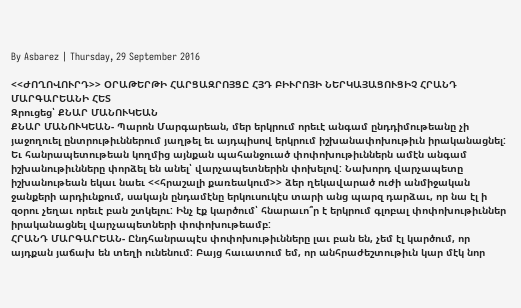By Asbarez | Thursday, 29 September 2016

<<ԺՈՂՈՎՈՒՐԴ>> ՕՐԱԹԵՐԹԻ ՀԱՐՑԱԶՐՈՅՑԸ ՀՅԴ ԲԻՒՐՈՅԻ ՆԵՐԿԱՅԱՑՈՒՑԻՉ ՀՐԱՆԴ ՄԱՐԳԱՐԵԱՆԻ ՀԵՏ
Զրուցեց՝ ՔՆԱՐ ՄԱՆՈՒԿԵԱՆ
ՔՆԱՐ ՄԱՆՈՒԿԵԱՆ- Պարոն Մարգարեան, մեր երկրում որեւէ անգամ ընդդիմութեանը չի յաջողուել ընտրութիւններում յաղթել եւ այդպիսով երկրում իշխանափոխութիւն իրականացնել: Եւ հանրապետութեան կողմից այնքան պահանջուած փոփոխութիւններն ամէն անգամ իշխանութիւնները փորձել են անել՝ վարչապետներին փոխելով: Նախորդ վարչապետը իշխանութեան եկաւ նաեւ <<հրաշալի քառեակում>> ձեր ղեկավարած ուժի անմիջական ջանքերի արդիւնքում, սակայն ընդամէնը երկուսուկէս տարի անց պարզ դարձաւ, որ նա էլ ի զօրու չեղաւ որեւէ բան շտկելու: Ինչ էք կարծում՝ հնարաւո՞ր է երկրում գլոբալ փոփոխութիւններ իրականացնել վարչապետների փոփոխութեամբ:
ՀՐԱՆԴ ՄԱՐԳԱՐԵԱՆ- Ընդհանրապէս փոփոխութիւնները լաւ բան են, չեմ էլ կարծում, որ այդքան յաճախ են տեղի ունենում: Բայց հաւատում եմ, որ անհրաժեշտութիւն կար մէկ նոր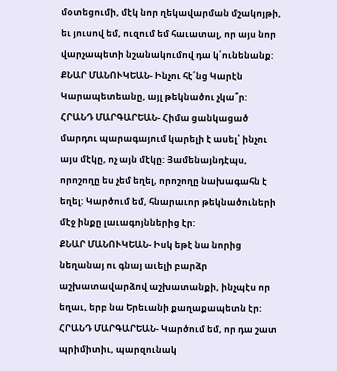մօտեցումի, մէկ նոր ղեկավարման մշակոյթի, եւ յուսով եմ, ուզում եմ հաւատալ, որ այս նոր վարչապետի նշանակումով դա կ՛ունենանք:
ՔՆԱՐ ՄԱՆՈՒԿԵԱՆ- Ինչու հէ՛նց Կարէն Կարապետեանը, այլ թեկնածու չկա՞ր:
ՀՐԱՆԴ ՄԱՐԳԱՐԵԱՆ- Հիմա ցանկացած մարդու պարագայում կարելի է ասել՝ ինչու այս մէկը, ոչ այն մէկը: Յամենայնդէպս, որոշողը ես չեմ եղել, որոշողը նախագահն է եղել: Կարծում եմ, հնարաւոր թեկնածուների մէջ ինքը լաւագոյններից էր:
ՔՆԱՐ ՄԱՆՈՒԿԵԱՆ- Իսկ եթէ նա նորից նեղանայ ու գնայ աւելի բարձր աշխատավարձով աշխատանքի, ինչպէս որ եղաւ, երբ նա Երեւանի քաղաքապետն էր:
ՀՐԱՆԴ ՄԱՐԳԱՐԵԱՆ- Կարծում եմ, որ դա շատ պրիմիտիւ, պարզունակ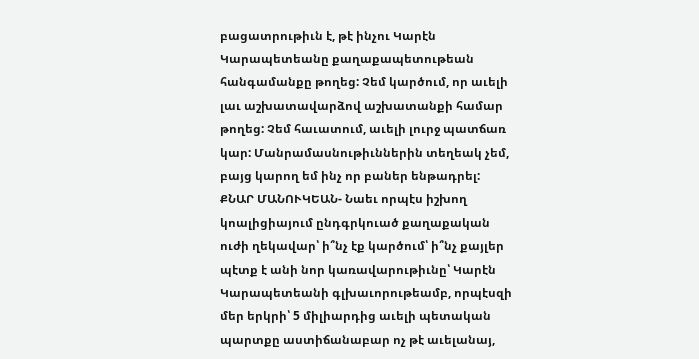բացատրութիւն է, թէ ինչու Կարէն Կարապետեանը քաղաքապետութեան հանգամանքը թողեց: Չեմ կարծում, որ աւելի լաւ աշխատավարձով աշխատանքի համար թողեց: Չեմ հաւատում, աւելի լուրջ պատճառ կար: Մանրամասնութիւններին տեղեակ չեմ, բայց կարող եմ ինչ որ բաներ ենթադրել:
ՔՆԱՐ ՄԱՆՈՒԿԵԱՆ- Նաեւ որպէս իշխող կոալիցիայում ընդգրկուած քաղաքական ուժի ղեկավար՝ ի՞նչ էք կարծում՝ ի՞նչ քայլեր պէտք է անի նոր կառավարութիւնը՝ Կարէն Կարապետեանի գլխաւորութեամբ, որպէսզի մեր երկրի՝ 5 միլիարդից աւելի պետական պարտքը աստիճանաբար ոչ թէ աւելանայ,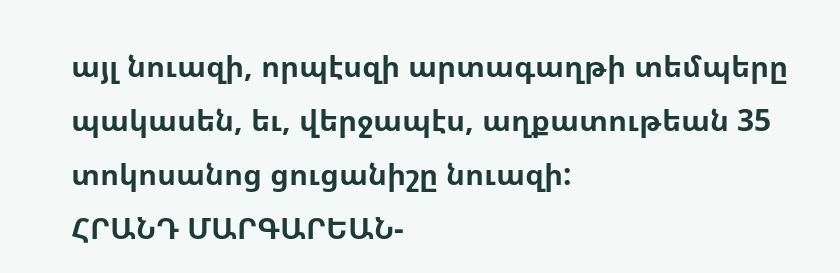այլ նուազի, որպէսզի արտագաղթի տեմպերը պակասեն, եւ, վերջապէս, աղքատութեան 35 տոկոսանոց ցուցանիշը նուազի:
ՀՐԱՆԴ ՄԱՐԳԱՐԵԱՆ-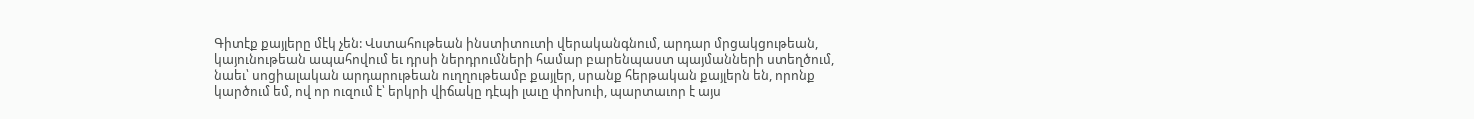Գիտէք քայլերը մէկ չեն: Վստահութեան ինստիտուտի վերականգնում, արդար մրցակցութեան, կայունութեան ապահովում եւ դրսի ներդրումների համար բարենպաստ պայմանների ստեղծում, նաեւ՝ սոցիալական արդարութեան ուղղութեամբ քայլեր, սրանք հերթական քայլերն են, որոնք կարծում եմ, ով որ ուզում է՝ երկրի վիճակը դէպի լաւը փոխուի, պարտաւոր է այս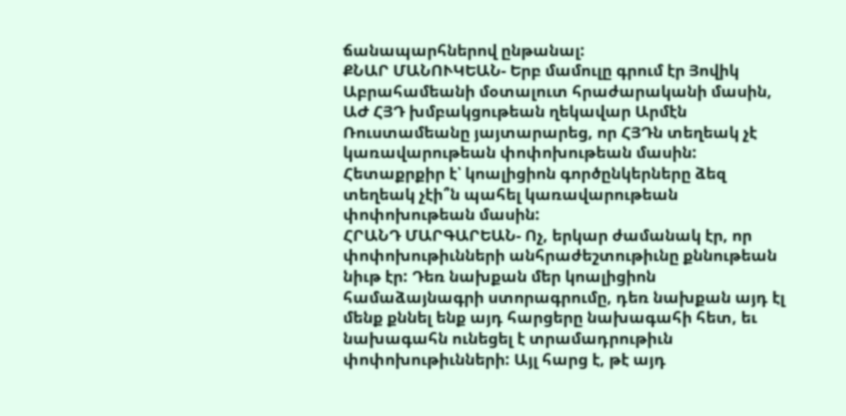ճանապարհներով ընթանալ:
ՔՆԱՐ ՄԱՆՈՒԿԵԱՆ- Երբ մամուլը գրում էր Յովիկ Աբրահամեանի մօտալուտ հրաժարականի մասին, ԱԺ ՀՅԴ խմբակցութեան ղեկավար Արմէն Ռուստամեանը յայտարարեց, որ ՀՅԴն տեղեակ չէ կառավարութեան փոփոխութեան մասին: Հետաքրքիր է՝ կոալիցիոն գործընկերները ձեզ տեղեակ չէի՞ն պահել կառավարութեան փոփոխութեան մասին:
ՀՐԱՆԴ ՄԱՐԳԱՐԵԱՆ- Ոչ, երկար ժամանակ էր, որ փոփոխութիւնների անհրաժեշտութիւնը քննութեան նիւթ էր: Դեռ նախքան մեր կոալիցիոն համաձայնագրի ստորագրումը, դեռ նախքան այդ էլ մենք քննել ենք այդ հարցերը նախագահի հետ, եւ նախագահն ունեցել է տրամադրութիւն փոփոխութիւնների: Այլ հարց է, թէ այդ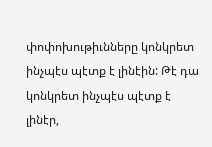փոփոխութիւնները կոնկրետ ինչպէս պէտք է լինէին: Թէ դա կոնկրետ ինչպէս պէտք է լինէր,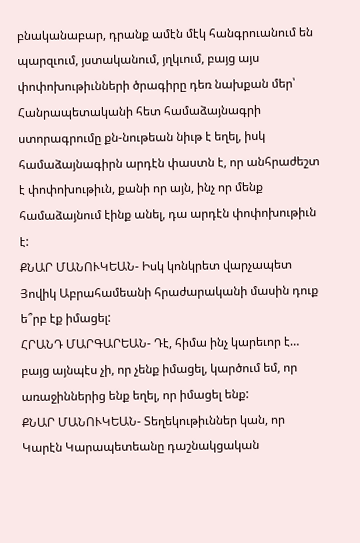բնականաբար, դրանք ամէն մէկ հանգրուանում են պարզւում, յստականում, յղկւում, բայց այս փոփոխութիւնների ծրագիրը դեռ նախքան մեր՝ Հանրապետականի հետ համաձայնագրի ստորագրումը քն-նութեան նիւթ է եղել, իսկ համաձայնագիրն արդէն փաստն է, որ անհրաժեշտ է փոփոխութիւն, քանի որ այն, ինչ որ մենք համաձայնում էինք անել, դա արդէն փոփոխութիւն է:
ՔՆԱՐ ՄԱՆՈՒԿԵԱՆ- Իսկ կոնկրետ վարչապետ Յովիկ Աբրահամեանի հրաժարականի մասին դուք ե՞րբ էք իմացել:
ՀՐԱՆԴ ՄԱՐԳԱՐԵԱՆ- Դէ, հիմա ինչ կարեւոր է… բայց այնպէս չի, որ չենք իմացել, կարծում եմ, որ առաջիններից ենք եղել, որ իմացել ենք:
ՔՆԱՐ ՄԱՆՈՒԿԵԱՆ- Տեղեկութիւններ կան, որ Կարէն Կարապետեանը դաշնակցական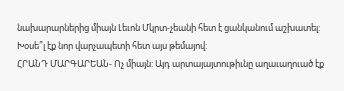նախարարներից միայն Լեւոն Մկրտ-չեանի հետ է ցանկանում աշխատել: Խօսե՞լ էք նոր վարչապետի հետ այս թեմայով:
ՀՐԱՆԴ ՄԱՐԳԱՐԵԱՆ- Ոչ միայն: Այդ արտայայտութիւնը աղաւաղուած էք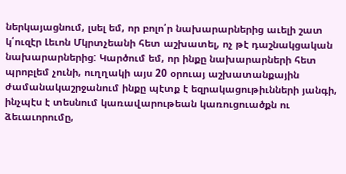ներկայացնում, լսել եմ, որ բոլո՛ր նախարարներից աւելի շատ կ՛ուզէր Լեւոն Մկրտչեանի հետ աշխատել, ոչ թէ դաշնակցական նախարարներից: Կարծում եմ, որ ինքը նախարարների հետ պրոբլեմ չունի, ուղղակի այս 20 օրուայ աշխատանքային ժամանակաշրջանում ինքը պէտք է եզրակացութիւնների յանգի, ինչպէս է տեսնում կառավարութեան կառուցուածքն ու ձեւաւորումը,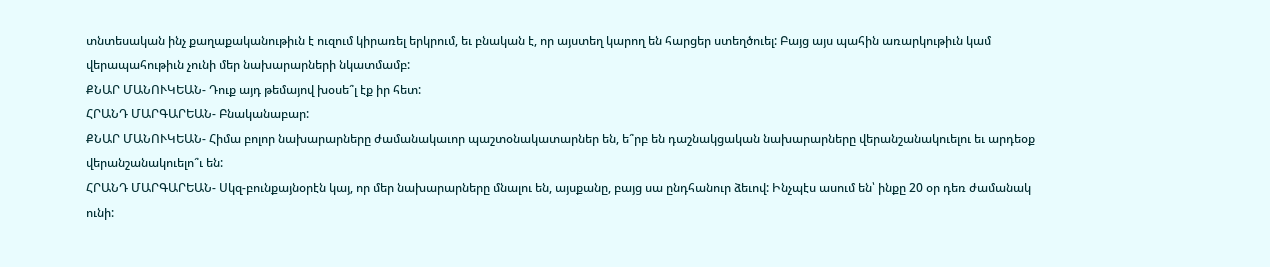տնտեսական ինչ քաղաքականութիւն է ուզում կիրառել երկրում, եւ բնական է, որ այստեղ կարող են հարցեր ստեղծուել: Բայց այս պահին առարկութիւն կամ վերապահութիւն չունի մեր նախարարների նկատմամբ:
ՔՆԱՐ ՄԱՆՈՒԿԵԱՆ- Դուք այդ թեմայով խօսե՞լ էք իր հետ:
ՀՐԱՆԴ ՄԱՐԳԱՐԵԱՆ- Բնականաբար:
ՔՆԱՐ ՄԱՆՈՒԿԵԱՆ- Հիմա բոլոր նախարարները ժամանակաւոր պաշտօնակատարներ են, ե՞րբ են դաշնակցական նախարարները վերանշանակուելու եւ արդեօք վերանշանակուելո՞ւ են:
ՀՐԱՆԴ ՄԱՐԳԱՐԵԱՆ- Սկզ-բունքայնօրէն կայ, որ մեր նախարարները մնալու են, այսքանը, բայց սա ընդհանուր ձեւով: Ինչպէս ասում են՝ ինքը 20 օր դեռ ժամանակ ունի: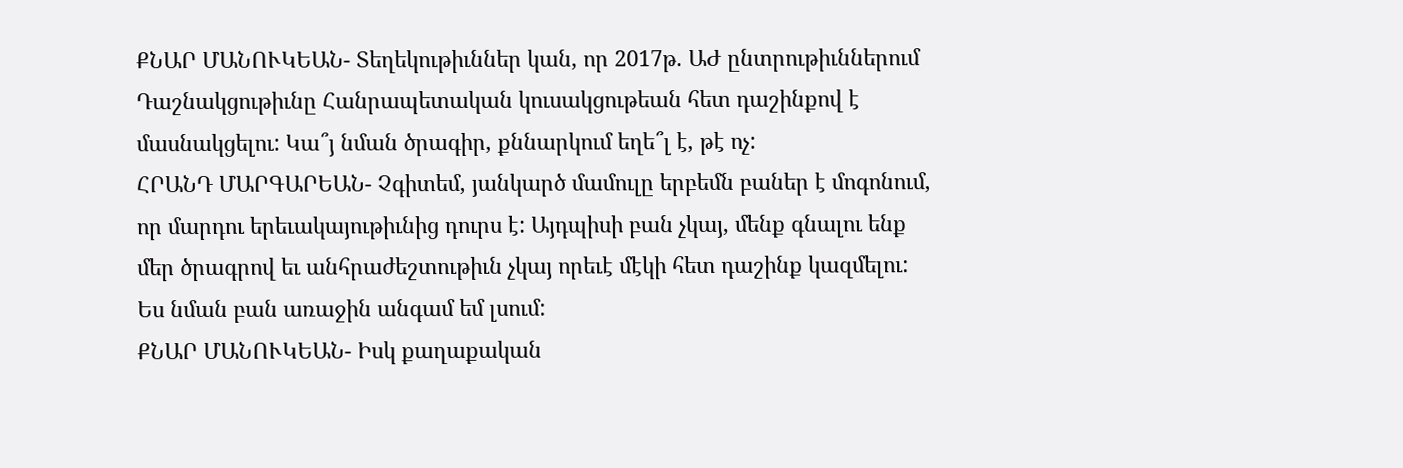ՔՆԱՐ ՄԱՆՈՒԿԵԱՆ- Տեղեկութիւններ կան, որ 2017թ. ԱԺ ընտրութիւններում Դաշնակցութիւնը Հանրապետական կուսակցութեան հետ դաշինքով է մասնակցելու: Կա՞յ նման ծրագիր, քննարկում եղե՞լ է, թէ ոչ:
ՀՐԱՆԴ ՄԱՐԳԱՐԵԱՆ- Չգիտեմ, յանկարծ մամուլը երբեմն բաներ է մոգոնում, որ մարդու երեւակայութիւնից դուրս է: Այդպիսի բան չկայ, մենք գնալու ենք մեր ծրագրով եւ անհրաժեշտութիւն չկայ որեւէ մէկի հետ դաշինք կազմելու: Ես նման բան առաջին անգամ եմ լսում:
ՔՆԱՐ ՄԱՆՈՒԿԵԱՆ- Իսկ քաղաքական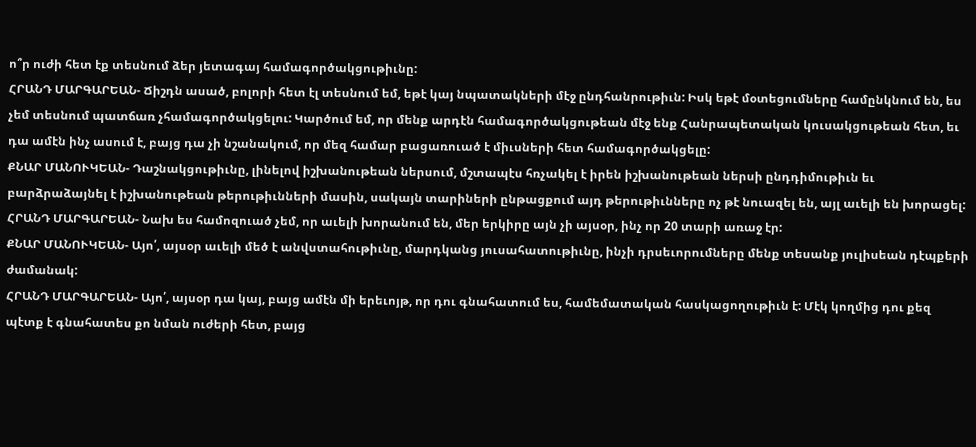ո՞ր ուժի հետ էք տեսնում ձեր յետագայ համագործակցութիւնը:
ՀՐԱՆԴ ՄԱՐԳԱՐԵԱՆ- Ճիշդն ասած, բոլորի հետ էլ տեսնում եմ, եթէ կայ նպատակների մէջ ընդհանրութիւն: Իսկ եթէ մօտեցումները համընկնում են, ես չեմ տեսնում պատճառ չհամագործակցելու: Կարծում եմ, որ մենք արդէն համագործակցութեան մէջ ենք Հանրապետական կուսակցութեան հետ, եւ դա ամէն ինչ ասում է, բայց դա չի նշանակում, որ մեզ համար բացառուած է միւսների հետ համագործակցելը:
ՔՆԱՐ ՄԱՆՈՒԿԵԱՆ- Դաշնակցութիւնը, լինելով իշխանութեան ներսում, մշտապէս հռչակել է իրեն իշխանութեան ներսի ընդդիմութիւն եւ բարձրաձայնել է իշխանութեան թերութիւնների մասին, սակայն տարիների ընթացքում այդ թերութիւնները ոչ թէ նուազել են, այլ աւելի են խորացել:
ՀՐԱՆԴ ՄԱՐԳԱՐԵԱՆ- Նախ ես համոզուած չեմ, որ աւելի խորանում են, մեր երկիրը այն չի այսօր, ինչ որ 20 տարի առաջ էր:
ՔՆԱՐ ՄԱՆՈՒԿԵԱՆ- Այո՛, այսօր աւելի մեծ է անվստահութիւնը, մարդկանց յուսահատութիւնը, ինչի դրսեւորումները մենք տեսանք յուլիսեան դէպքերի ժամանակ:
ՀՐԱՆԴ ՄԱՐԳԱՐԵԱՆ- Այո՛, այսօր դա կայ, բայց ամէն մի երեւոյթ, որ դու գնահատում ես, համեմատական հասկացողութիւն է: Մէկ կողմից դու քեզ պէտք է գնահատես քո նման ուժերի հետ, բայց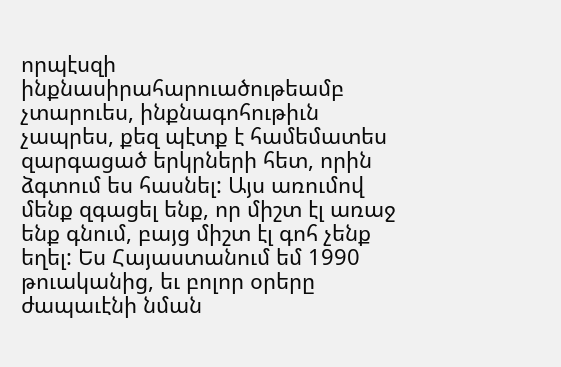որպէսզի ինքնասիրահարուածութեամբ չտարուես, ինքնագոհութիւն չապրես, քեզ պէտք է համեմատես զարգացած երկրների հետ, որին ձգտում ես հասնել: Այս առումով մենք զգացել ենք, որ միշտ էլ առաջ ենք գնում, բայց միշտ էլ գոհ չենք եղել: Ես Հայաստանում եմ 1990 թուականից, եւ բոլոր օրերը ժապաւէնի նման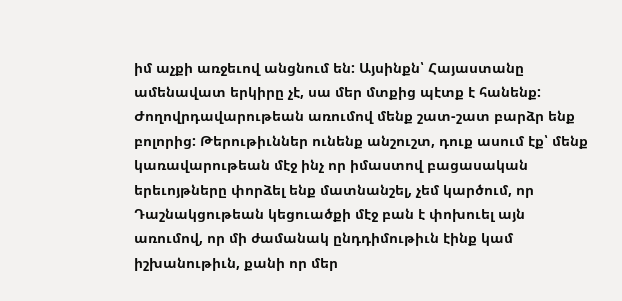իմ աչքի առջեւով անցնում են: Այսինքն՝ Հայաստանը ամենավատ երկիրը չէ, սա մեր մտքից պէտք է հանենք: Ժողովրդավարութեան առումով մենք շատ-շատ բարձր ենք բոլորից: Թերութիւններ ունենք անշուշտ, դուք ասում էք՝ մենք կառավարութեան մէջ ինչ որ իմաստով բացասական երեւոյթները փորձել ենք մատնանշել, չեմ կարծում, որ Դաշնակցութեան կեցուածքի մէջ բան է փոխուել այն առումով, որ մի ժամանակ ընդդիմութիւն էինք կամ իշխանութիւն, քանի որ մեր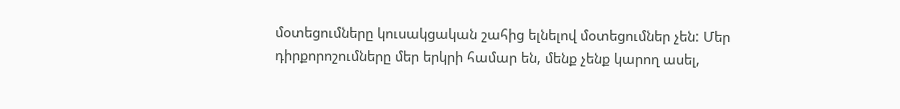մօտեցումները կուսակցական շահից ելնելով մօտեցումներ չեն: Մեր դիրքորոշումները մեր երկրի համար են, մենք չենք կարող ասել,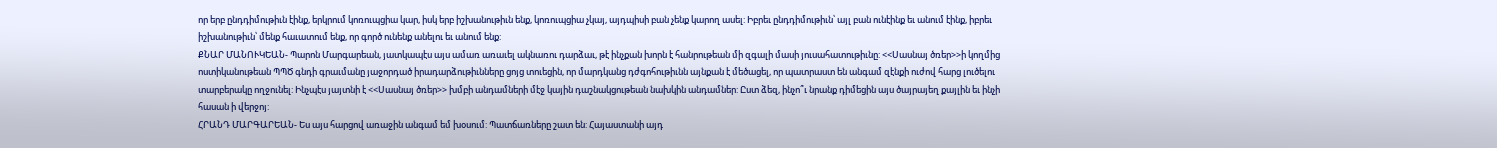որ երբ ընդդիմութիւն էինք, երկրում կոռուպցիա կար, իսկ երբ իշխանութիւն ենք, կոռուպցիա չկայ, այդպիսի բան չենք կարող ասել: Իբրեւ ընդդիմութիւն՝ այլ բան ունէինք եւ անում էինք, իբրեւ իշխանութիւն՝ մենք հաւատում ենք, որ գործ ունենք անելու եւ անում ենք:
ՔՆԱՐ ՄԱՆՈՒԿԵԱՆ- Պարոն Մարգարեան, յատկապէս այս ամառ առաւել ակնառու դարձաւ, թէ ինչքան խորն է հանրութեան մի զգալի մասի յուսահատութիւնը: <<Սասնայ ծռեր>>ի կողմից ոստիկանութեան ՊՊԾ գնդի գրաւմանը յաջորդած իրադարձութիւնները ցոյց տուեցին, որ մարդկանց դժգոհութիւնն այնքան է մեծացել, որ պատրաստ են անգամ զէնքի ուժով հարց լուծելու տարբերակը ողջունել: Ինչպէս յայտնի է <<Սասնայ ծռեր>> խմբի անդամների մէջ կային դաշնակցութեան նախկին անդամներ: Ըստ ձեզ, ինչո՞ւ նրանք դիմեցին այս ծայրայեղ քայլին եւ ինչի հասան ի վերջոյ:
ՀՐԱՆԴ ՄԱՐԳԱՐԵԱՆ- Ես այս հարցով առաջին անգամ եմ խօսում: Պատճառները շատ են: Հայաստանի այդ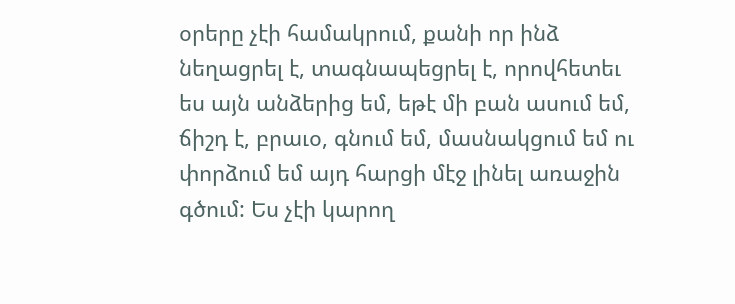օրերը չէի համակրում, քանի որ ինձ նեղացրել է, տագնապեցրել է, որովհետեւ ես այն անձերից եմ, եթէ մի բան ասում եմ, ճիշդ է, բրաւօ, գնում եմ, մասնակցում եմ ու փորձում եմ այդ հարցի մէջ լինել առաջին գծում: Ես չէի կարող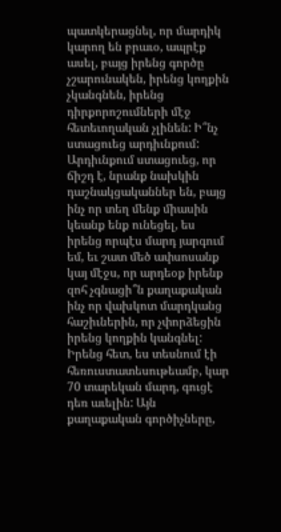պատկերացնել, որ մարդիկ կարող են բրաւօ, ապրէք ասել, բայց իրենց գործը չշարունակեն, իրենց կողքին չկանգնեն, իրենց դիրքորոշումների մէջ հետեւողական չլինեն: Ի՞նչ ստացուեց արդիւնքում: Արդիւնքում ստացուեց, որ ճիշդ է, նրանք նախկին դաշնակցականներ են, բայց ինչ որ տեղ մենք միասին կեանք ենք ունեցել, ես իրենց որպէս մարդ յարգում եմ, եւ շատ մեծ ափսոսանք կայ մէջս, որ արդեօք իրենք զոհ չգնացի՞ն քաղաքական ինչ որ վախկոտ մարդկանց հաշիւներին, որ չփորձեցին իրենց կողքին կանգնել: Իրենց հետ, ես տեսնում էի հեռուստատեսութեամբ, կար 70 տարեկան մարդ, գուցէ դեռ աւելին: Այն քաղաքական գործիչները,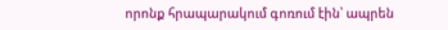որոնք հրապարակում գոռում էին՝ ապրեն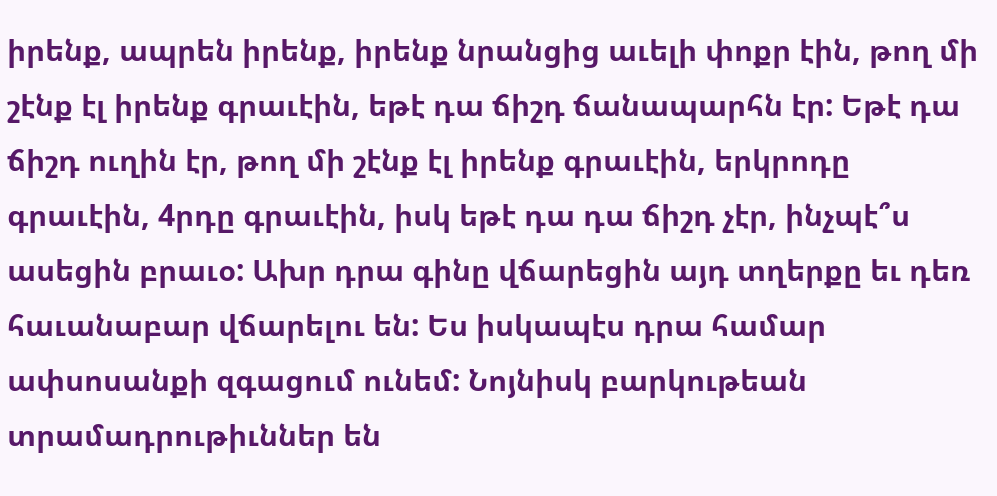իրենք, ապրեն իրենք, իրենք նրանցից աւելի փոքր էին, թող մի շէնք էլ իրենք գրաւէին, եթէ դա ճիշդ ճանապարհն էր: Եթէ դա ճիշդ ուղին էր, թող մի շէնք էլ իրենք գրաւէին, երկրոդը գրաւէին, 4րդը գրաւէին, իսկ եթէ դա դա ճիշդ չէր, ինչպէ՞ս ասեցին բրաւօ: Ախր դրա գինը վճարեցին այդ տղերքը եւ դեռ հաւանաբար վճարելու են: Ես իսկապէս դրա համար ափսոսանքի զգացում ունեմ: Նոյնիսկ բարկութեան տրամադրութիւններ են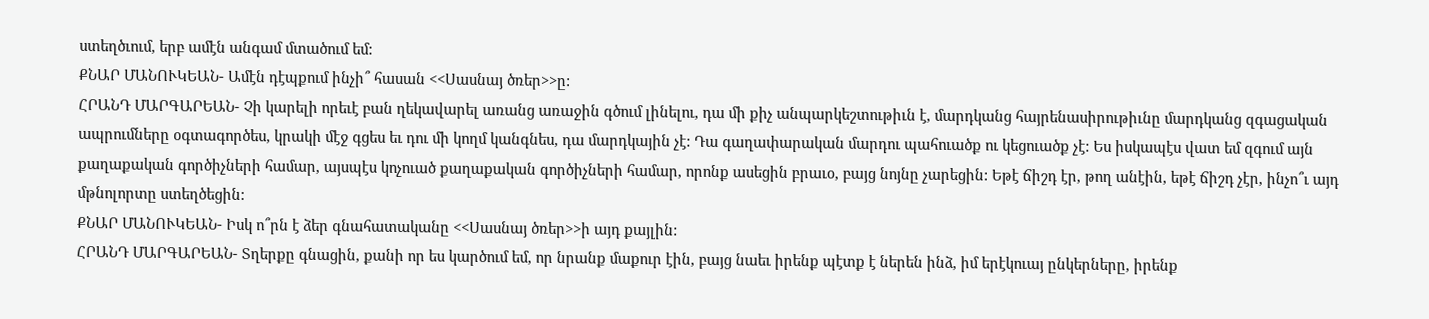ստեղծւում, երբ ամէն անգամ մտածում եմ:
ՔՆԱՐ ՄԱՆՈՒԿԵԱՆ- Ամէն դէպքում ինչի՞ հասան <<Սասնայ ծռեր>>ը:
ՀՐԱՆԴ ՄԱՐԳԱՐԵԱՆ- Չի կարելի որեւէ բան ղեկավարել առանց առաջին գծում լինելու, դա մի քիչ անպարկեշտութիւն է, մարդկանց հայրենասիրութիւնը մարդկանց զգացական ապրումները օգտագործես, կրակի մէջ գցես եւ դու մի կողմ կանգնես, դա մարդկային չէ: Դա գաղափարական մարդու պահուածք ու կեցուածք չէ: Ես իսկապէս վատ եմ զգում այն քաղաքական գործիչների համար, այսպէս կոչուած քաղաքական գործիչների համար, որոնք ասեցին բրաւօ, բայց նոյնը չարեցին: Եթէ ճիշդ էր, թող անէին, եթէ ճիշդ չէր, ինչո՞ւ այդ մթնոլորտը ստեղծեցին:
ՔՆԱՐ ՄԱՆՈՒԿԵԱՆ- Իսկ ո՞րն է ձեր գնահատականը <<Սասնայ ծռեր>>ի այդ քայլին:
ՀՐԱՆԴ ՄԱՐԳԱՐԵԱՆ- Տղերքը գնացին, քանի որ ես կարծում եմ, որ նրանք մաքուր էին, բայց նաեւ իրենք պէտք է ներեն ինձ, իմ երէկուայ ընկերները, իրենք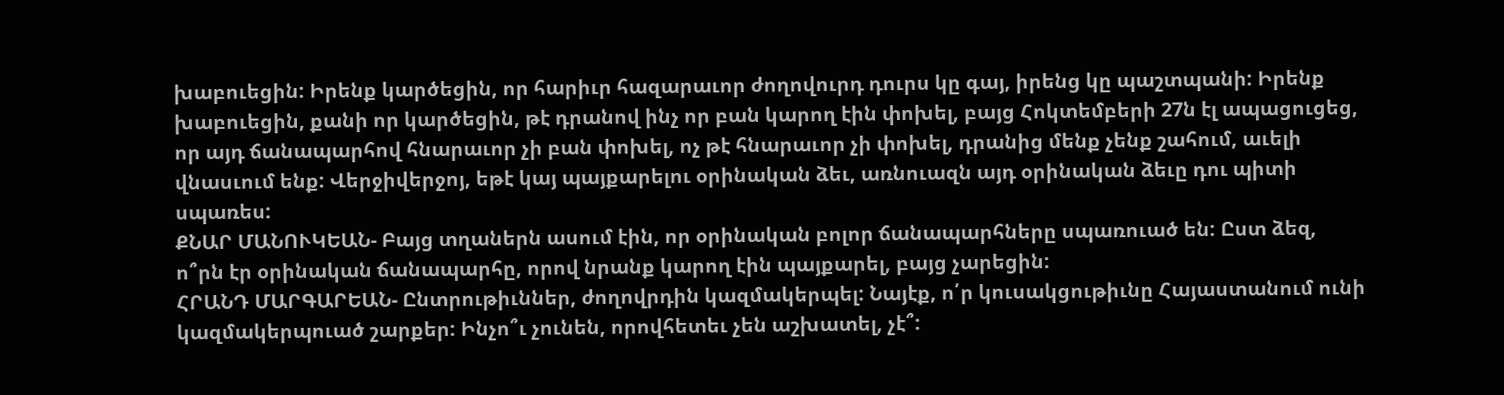խաբուեցին: Իրենք կարծեցին, որ հարիւր հազարաւոր ժողովուրդ դուրս կը գայ, իրենց կը պաշտպանի: Իրենք խաբուեցին, քանի որ կարծեցին, թէ դրանով ինչ որ բան կարող էին փոխել, բայց Հոկտեմբերի 27ն էլ ապացուցեց, որ այդ ճանապարհով հնարաւոր չի բան փոխել, ոչ թէ հնարաւոր չի փոխել, դրանից մենք չենք շահում, աւելի վնասւում ենք: Վերջիվերջոյ, եթէ կայ պայքարելու օրինական ձեւ, առնուազն այդ օրինական ձեւը դու պիտի սպառես:
ՔՆԱՐ ՄԱՆՈՒԿԵԱՆ- Բայց տղաներն ասում էին, որ օրինական բոլոր ճանապարհները սպառուած են: Ըստ ձեզ, ո՞րն էր օրինական ճանապարհը, որով նրանք կարող էին պայքարել, բայց չարեցին:
ՀՐԱՆԴ ՄԱՐԳԱՐԵԱՆ- Ընտրութիւններ, ժողովրդին կազմակերպել: Նայէք, ո՛ր կուսակցութիւնը Հայաստանում ունի կազմակերպուած շարքեր: Ինչո՞ւ չունեն, որովհետեւ չեն աշխատել, չէ՞: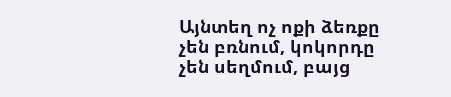Այնտեղ ոչ ոքի ձեռքը չեն բռնում, կոկորդը չեն սեղմում, բայց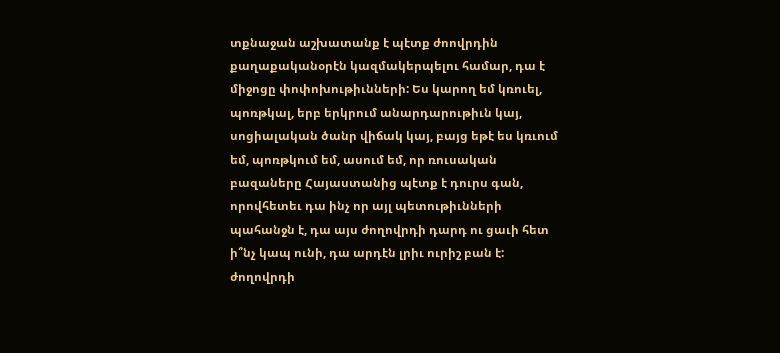տքնաջան աշխատանք է պէտք ժոովրդին քաղաքականօրէն կազմակերպելու համար, դա է միջոցը փոփոխութիւնների: Ես կարող եմ կռուել, պոռթկալ, երբ երկրում անարդարութիւն կայ, սոցիալական ծանր վիճակ կայ, բայց եթէ ես կռւում եմ, պոռթկում եմ, ասում եմ, որ ռուսական բազաները Հայաստանից պէտք է դուրս գան, որովհետեւ դա ինչ որ այլ պետութիւնների պահանջն է, դա այս ժողովրդի դարդ ու ցաւի հետ ի՞նչ կապ ունի, դա արդէն լրիւ ուրիշ բան է: ժողովրդի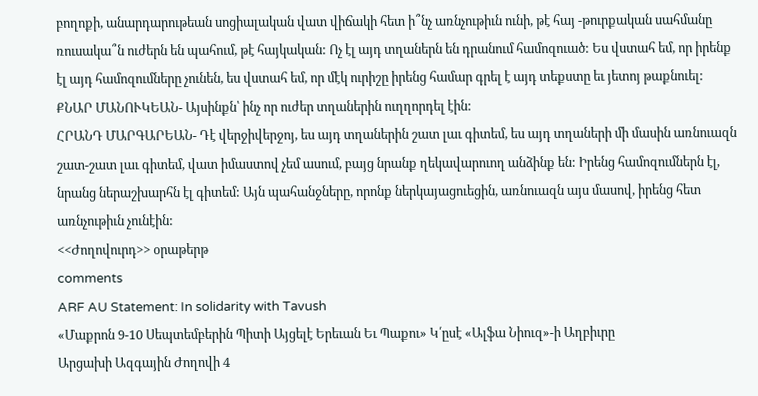բողոքի, անարդարութեան սոցիալական վատ վիճակի հետ ի՞նչ առնչութիւն ունի, թէ հայ -թուրքական սահմանը ռուսակա՞ն ուժերն են պահում, թէ հայկական: Ոչ էլ այդ տղաներն են դրանում համոզուած: Ես վստահ եմ, որ իրենք էլ այդ համոզումները չունեն, ես վստահ եմ, որ մէկ ուրիշը իրենց համար գրել է այդ տեքստը եւ յետոյ թաքնուել:
ՔՆԱՐ ՄԱՆՈՒԿԵԱՆ- Այսինքն՝ ինչ որ ուժեր տղաներին ուղղորդել էին:
ՀՐԱՆԴ ՄԱՐԳԱՐԵԱՆ- Դէ վերջիվերջոյ, ես այդ տղաներին շատ լաւ գիտեմ, ես այդ տղաների մի մասին առնուազն շատ-շատ լաւ գիտեմ, վատ իմաստով չեմ ասում, բայց նրանք ղեկավարուող անձինք են: Իրենց համոզումներն էլ, նրանց ներաշխարհն էլ գիտեմ: Այն պահանջները, որոնք ներկայացուեցին, առնուազն այս մասով, իրենց հետ առնչութիւն չունէին:
<<Ժողովուրդ>> օրաթերթ
comments
ARF AU Statement: In solidarity with Tavush
«Մաքրոն 9-10 Սեպտեմբերին Պիտի Այցելէ Երեւան Եւ Պաքու» Կ՛ըսէ «Ալֆա Նիուզ»-ի Աղբիւրը
Արցախի Ազգային Ժողովի 4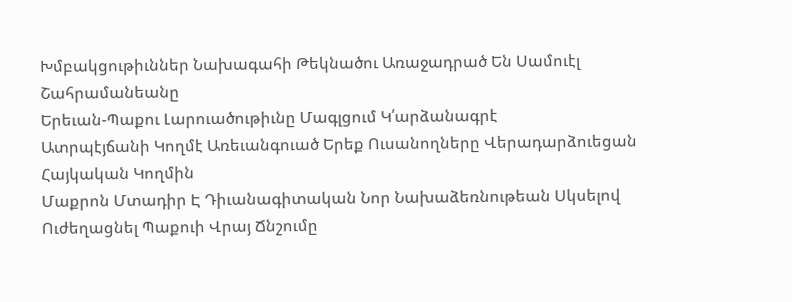Խմբակցութիւններ Նախագահի Թեկնածու Առաջադրած Են Սամուէլ Շահրամանեանը
Երեւան-Պաքու Լարուածութիւնը Մագլցում Կ՛արձանագրէ
Ատրպէյճանի Կողմէ Առեւանգուած Երեք Ուսանողները Վերադարձուեցան Հայկական Կողմին
Մաքրոն Մտադիր Է Դիւանագիտական Նոր Նախաձեռնութեան Սկսելով Ուժեղացնել Պաքուի Վրայ Ճնշումը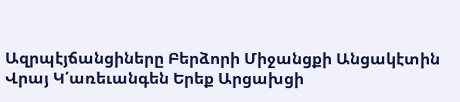Ազրպէյճանցիները Բերձորի Միջանցքի Անցակէտին Վրայ Կ՛առեւանգեն Երեք Արցախցի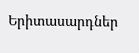Երիտասարդներ